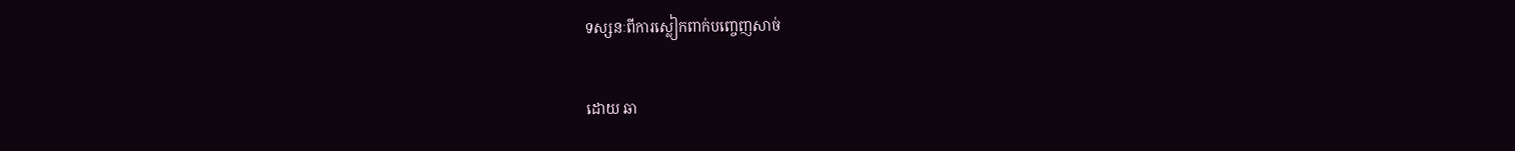ទស្សនៈពីការស្លៀកពាក់បញ្ចេញសាច់

ដោយ ឆា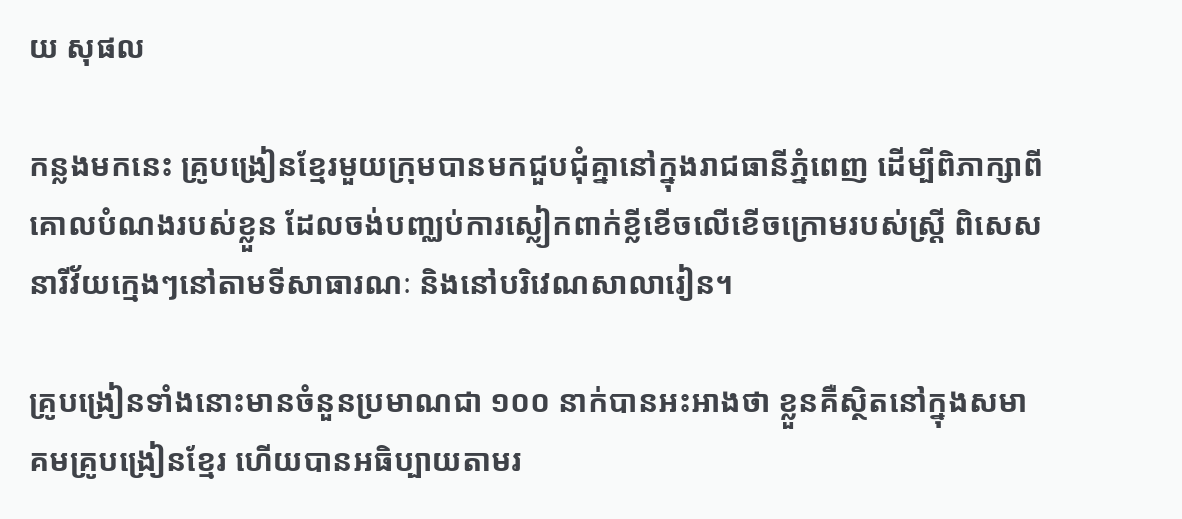យ សុផល

កន្លងមកនេះ គ្រូបង្រៀនខ្មែរមួយក្រុមបានមកជួបជុំគ្នានៅក្នុងរាជធានីភ្នំពេញ ដើម្បីពិភាក្សាពីគោលបំណងរបស់ខ្លួន ដែលចង់បញ្ឈប់ការស្លៀកពាក់ខ្លីខើចលើខើចក្រោមរបស់ស្ត្រី ពិសេសនារីវ័យក្មេងៗនៅតាមទីសាធារណៈ និងនៅបរិវេណសាលារៀន។

គ្រូបង្រៀនទាំងនោះមានចំនួនប្រមាណជា ១០០ នាក់បានអះអាងថា ខ្លួនគឺស្ថិតនៅក្នុងសមាគមគ្រូបង្រៀនខ្មែរ ហើយបានអធិប្បាយតាមរ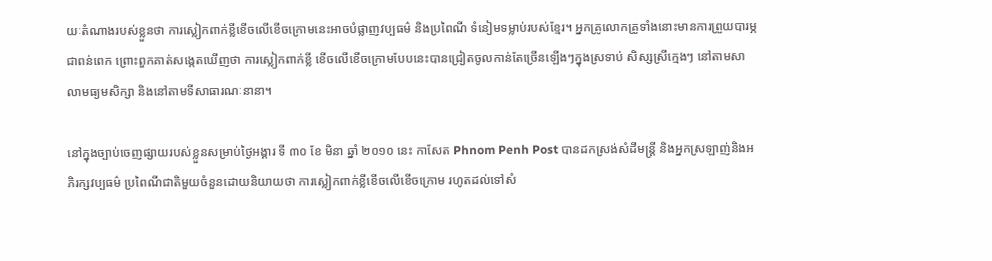យៈតំណាងរបស់ខ្លួនថា ការស្លៀកពាក់ខ្លីខើចលើខើចក្រោមនេះអាចបំផ្លាញវប្បធម៌ និងប្រពៃណី ទំនៀមទម្លាប់របស់ខ្មែរ។ អ្នកគ្រូលោកគ្រូទាំងនោះមានការព្រួយបារម្ភជាពន់ពេក ព្រោះពួកគាត់សង្កេតឃើញថា ការស្លៀកពាក់ខ្លី ខើចលើខើចក្រោមបែបនេះបានជ្រៀតចូលកាន់តែច្រើនឡើងៗក្នុងស្រទាប់ សិស្សស្រីក្មេងៗ នៅតាមសាលាមធ្យមសិក្សា និងនៅតាមទីសាធារណៈនានា។

នៅក្នុងច្បាប់ចេញផ្សាយរបស់ខ្លួនសម្រាប់ថ្ងៃអង្គារ ទី ៣០ ខែ មិនា ឆ្នាំ ២០១០ នេះ កាសែត Phnom Penh Post បានដកស្រង់សំដីមន្ត្រី និងអ្នកស្រឡាញ់និងអភិរក្សវប្បធម៌ ប្រពៃណីជាតិមួយចំនួនដោយនិយាយថា ការស្លៀកពាក់ខ្លីខើចលើខើចក្រោម រហូតដល់ទៅសំ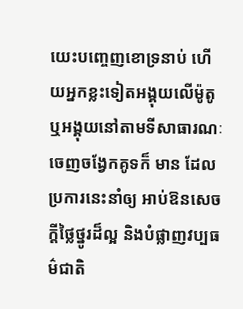យេះបញ្ចេញខោទ្រនាប់ ហើយអ្នកខ្លះទៀតអង្គុយលើម៉ូតូ ឬអង្គុយនៅតាមទីសាធារណៈចេញចង្វែកគូទក៏ មាន ដែលប្រការនេះនាំឲ្យ អាប់ឱនសេចក្ដីថ្លៃថ្នូរដ៏ល្អ និងបំផ្លាញវប្បធម៌ជាតិ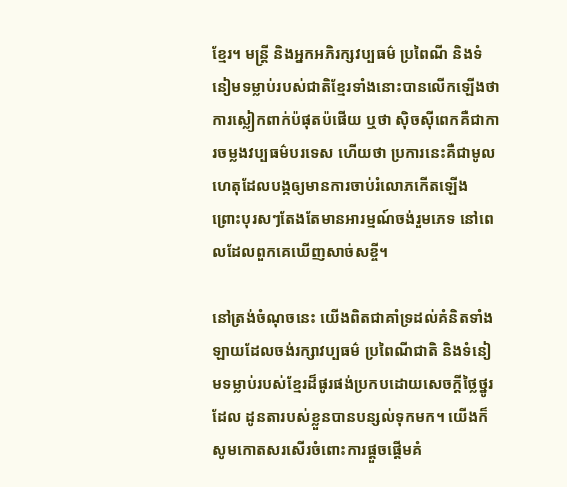ខ្មែរ។ មន្ត្រី និងអ្នកអភិរក្សវប្បធម៌ ប្រពៃណី និងទំនៀមទម្លាប់របស់ជាតិខ្មែរទាំងនោះបានលើកឡើងថា ការស្លៀកពាក់ប៉ផុតប៉ផើយ ឬថា ស៊ិចស៊ីពេកគឺជាការចម្លងវប្បធម៌បរទេស ហើយថា ប្រការនេះគឺជាមូលហេតុដែលបង្កឲ្យមានការចាប់រំលោភកើតឡើង ព្រោះបុរសៗតែងតែមានអារម្មណ៍ចង់រួមភេទ នៅពេលដែលពួកគេឃើញសាច់សខ្ចី។

នៅត្រង់ចំណុចនេះ យើងពិតជាគាំទ្រដល់គំនិតទាំងឡាយដែលចង់រក្សាវប្បធម៌ ប្រពៃណីជាតិ និងទំនៀមទម្លាប់របស់ខ្មែរដ៏ផូរផង់ប្រកបដោយសេចក្ដីថ្លៃថ្នូរដែល ដូនតារបស់ខ្លួនបានបន្សល់ទុកមក។ យើងក៏សូមកោតសរសើរចំពោះការផ្ដួចផ្ដើមគំ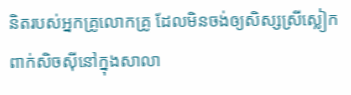និតរបស់អ្នកគ្រូលោកគ្រូ ដែលមិនចង់ឲ្យសិស្សស្រីស្លៀកពាក់សិចស៊ីនៅក្នុងសាលា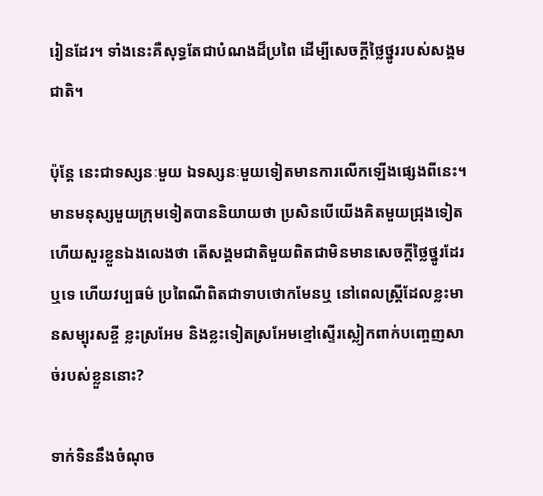រៀនដែរ។ ទាំងនេះគឺសុទ្ធតែជាបំណងដ៏ប្រពៃ ដើម្បីសេចក្ដីថ្លៃថ្នូររបស់សង្គមជាតិ។

ប៉ុន្តែ នេះជាទស្សនៈមួយ ឯទស្សនៈមួយទៀតមានការលើកឡើងផ្សេងពីនេះ។ មានមនុស្សមួយក្រុមទៀតបាននិយាយថា ប្រសិនបើយើងគិតមួយជ្រុងទៀត ហើយសួរខ្លួនឯងលេងថា តើសង្គមជាតិមួយពិតជាមិនមានសេចក្ដីថ្លៃថ្នូរដែរឬទេ ហើយវប្បធម៌ ប្រពៃណីពិតជាទាបថោកមែនឬ នៅពេលស្ត្រីដែលខ្លះមានសម្បុរសខ្ចី ខ្លះស្រអែម និងខ្លះទៀតស្រអែមខ្មៅស្ទើរស្លៀកពាក់បញ្ចេញសាច់របស់ខ្លួននោះ?

ទាក់ទិននឹងចំណុច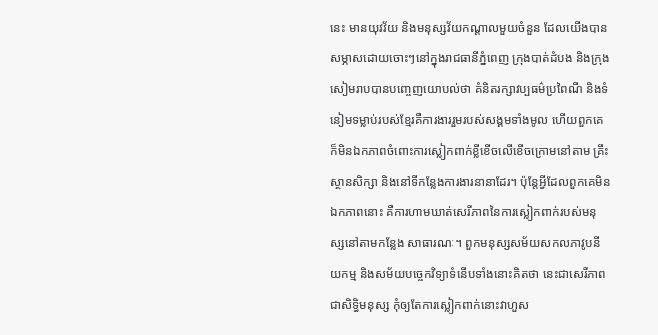នេះ មានយុវវ័យ និងមនុស្សវ័យកណ្ដាលមួយចំនួន ដែលយើងបានសម្ភាសដោយចោះៗនៅក្នុងរាជធានីភ្នំពេញ ក្រុងបាត់ដំបង និងក្រុងសៀមរាបបានបញ្ចេញយោបល់ថា គំនិតរក្សាវប្បធម៌ប្រពៃណី និងទំនៀមទម្លាប់របស់ខ្មែរគឺការងាររួមរបស់សង្គមទាំងមូល ហើយពួកគេក៏មិនឯកភាពចំពោះការស្លៀកពាក់ខ្លីខើចលើខើចក្រោមនៅតាម គ្រឹះស្ថានសិក្សា និងនៅទីកន្លែងការងារនានាដែរ។ ប៉ុន្តែអ្វីដែលពួកគេមិនឯកភាពនោះ គឺការហាមឃាត់សេរីភាពនៃការស្លៀកពាក់របស់មនុស្សនៅតាមកន្លែង សាធារណៈ។ ពួកមនុស្សសម័យសកលភាវូបនីយកម្ម និងសម័យបច្ចេកវិទ្យាទំនើបទាំងនោះគិតថា នេះជាសេរីភាព ជាសិទ្ធិមនុស្ស កុំឲ្យតែការស្លៀកពាក់នោះវាហួស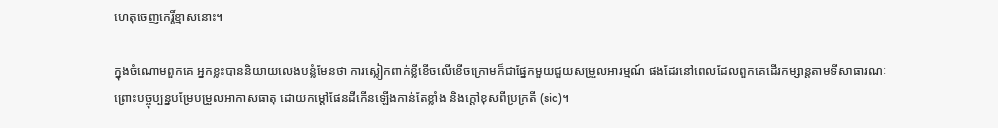ហេតុចេញកេរ្តិ៍ខ្មាសនោះ។

ក្នុងចំណោមពួកគេ អ្នកខ្លះបាននិយាយលេងបន្លំមែនថា ការស្លៀកពាក់ខ្លីខើចលើខើចក្រោមក៏ជាផ្នែកមួយជួយសម្រួលអារម្មណ៍ ផងដែរនៅពេលដែលពួកគេដើរកម្សាន្តតាមទីសាធារណៈ ព្រោះបច្ចុប្បន្នបម្រែបម្រួលអាកាសធាតុ ដោយកម្ដៅផែនដីកើនឡើងកាន់តែខ្លាំង និងក្ដៅខុសពីប្រក្រតី (sic)។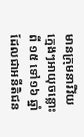មានក្រុមនារីវ័យក្មេងៗអាយុចន្លោះពី ១៥ ទៅ១៦ ឆ្នាំ ដែលជាអនីតិជន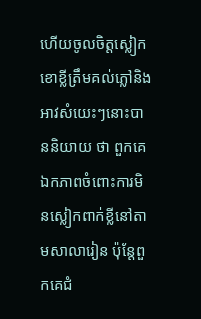ហើយចូលចិត្តស្លៀកខោខ្លីត្រឹមគល់ភ្លៅនិងអាវសំយេះៗនោះបាននិយាយ ថា ពួកគេឯកភាពចំពោះការមិនស្លៀកពាក់ខ្លីនៅតាមសាលារៀន ប៉ុន្តែពួកគេជំ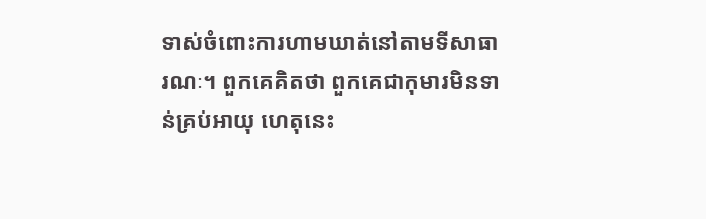ទាស់ចំពោះការហាមឃាត់នៅតាមទីសាធារណៈ។ ពួកគេគិតថា ពួកគេជាកុមារមិនទាន់គ្រប់អាយុ ហេតុនេះ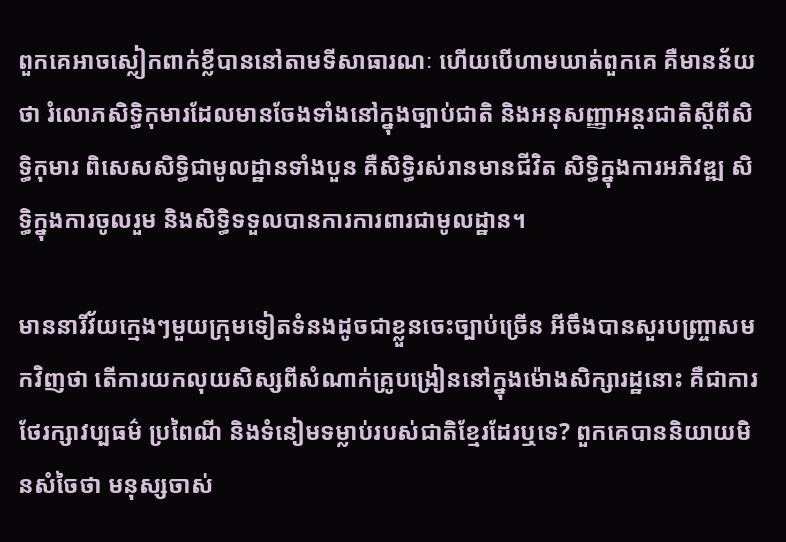ពួកគេអាចស្លៀកពាក់ខ្លីបាននៅតាមទីសាធារណៈ ហើយបើហាមឃាត់ពួកគេ គឺមានន័យថា រំលោភសិទ្ធិកុមារដែលមានចែងទាំងនៅក្នុងច្បាប់ជាតិ និងអនុសញ្ញាអន្តរជាតិស្ដីពីសិទ្ធិកុមារ ពិសេសសិទ្ធិជាមូលដ្ឋានទាំងបួន គឺសិទ្ធិរស់រានមានជីវិត សិទ្ធិក្នុងការអភិវឌ្ឍ សិទ្ធិក្នុងការចូលរួម និងសិទ្ធិទទួលបានការការពារជាមូលដ្ឋាន។

មាននារីវ័យក្មេងៗមួយក្រុមទៀតទំនងដូចជាខ្លួនចេះច្បាប់ច្រើន អីចឹងបានសួរបញ្ច្រាសមកវិញថា តើការយកលុយសិស្សពីសំណាក់គ្រូបង្រៀននៅក្នុងម៉ោងសិក្សារដ្ឋនោះ គឺជាការថែរក្សាវប្បធម៌ ប្រពៃណី និងទំនៀមទម្លាប់របស់ជាតិខ្មែរដែរឬទេ? ពួកគេបាននិយាយមិនសំចៃថា មនុស្សចាស់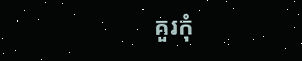គួរកុំ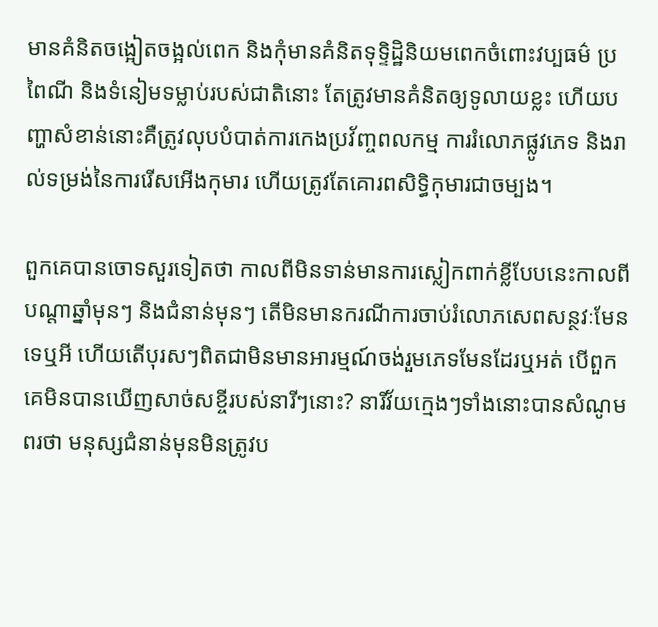មានគំនិតចង្អៀតចង្អល់ពេក និងកុំមានគំនិតទុទ្ទិដ្ឋិនិយមពេកចំពោះវប្បធម៌ ប្រពៃណី និងទំនៀមទម្លាប់របស់ជាតិនោះ តែត្រូវមានគំនិតឲ្យទូលាយខ្លះ ហើយបញ្ហាសំខាន់នោះគឺត្រូវលុបបំបាត់ការកេងប្រវ័ញ្ចពលកម្ម ការរំលោភផ្លូវភេទ និងរាល់ទម្រង់នៃការរើសអើងកុមារ ហើយត្រូវតែគោរពសិទ្ធិកុមារជាចម្បង។

ពួកគេបានចោទសួរទៀតថា កាលពីមិនទាន់មានការស្លៀកពាក់ខ្លីបែបនេះកាលពីបណ្ដាឆ្នាំមុនៗ និងជំនាន់មុនៗ តើមិនមានករណីការចាប់រំលោភសេពសន្ថវៈមែនទេឬអី ហើយតើបុរសៗពិតជាមិនមានអារម្មណ៍ចង់រួមភេទមែនដែរឬអត់ បើពួកគេមិនបានឃើញសាច់សខ្ចីរបស់នារីៗនោះ? នារីវ័យក្មេងៗទាំងនោះបានសំណូមពរថា មនុស្សជំនាន់មុនមិនត្រូវប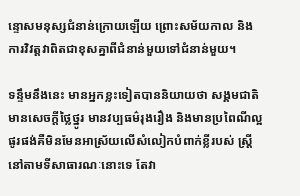ន្ទោសមនុស្សជំនាន់ក្រោយឡើយ ព្រោះសម័យកាល និងការវិវត្តវាពិតជាខុសគ្នាពីជំនាន់មួយទៅជំនាន់មួយ។

ទន្ទឹមនឹងនេះ មានអ្នកខ្លះទៀតបាននិយាយថា សង្គមជាតិមានសេចក្ដីថ្លៃថ្នូរ មានវប្បធម៌រុងរឿង និងមានប្រពៃណីល្អផូរផង់គឺមិនមែនអាស្រ័យលើសំលៀកបំពាក់ខ្លីរបស់ ស្ត្រីនៅតាមទីសាធារណៈនោះទេ តែវា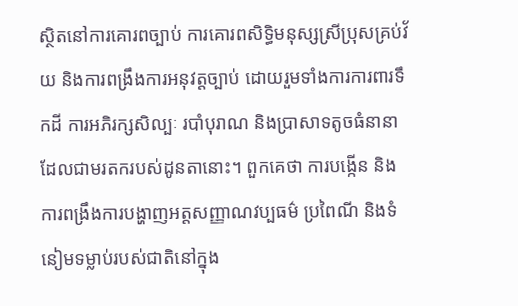ស្ថិតនៅការគោរពច្បាប់ ការគោរពសិទ្ធិមនុស្សស្រីប្រុសគ្រប់វ័យ និងការពង្រឹងការអនុវត្តច្បាប់ ដោយរួមទាំងការការពារទឹកដី ការអភិរក្សសិល្បៈ របាំបុរាណ និងប្រាសាទតូចធំនានាដែលជាមរតករបស់ដូនតានោះ។ ពួកគេថា ការបង្កើន និងការពង្រឹងការបង្ហាញអត្តសញ្ញាណវប្បធម៌ ប្រពៃណី និងទំនៀមទម្លាប់របស់ជាតិនៅក្នុង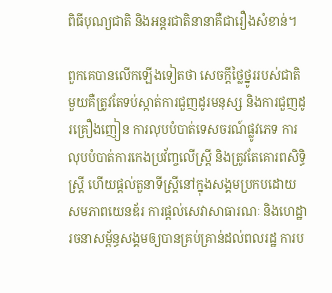ពិធីបុណ្យជាតិ និងអន្តរជាតិនានាគឺជារឿងសំខាន់។

ពួកគេបានលើកឡើងទៀតថា សេចក្ដីថ្លៃថ្នូររបស់ជាតិមួយគឺត្រូវតែទប់ស្កាត់ការជួញដូរមនុស្ស និងការជួញដូរគ្រឿងញៀន ការលុបបំបាត់ទេសចរណ៍ផ្លូវភេទ ការលុបបំបាត់ការកេងប្រវ័ញ្ចលើស្ត្រី និងត្រូវតែគោរពសិទ្ធិស្ត្រី ហើយផ្ដល់តួនាទីស្ត្រីនៅក្នុងសង្គមប្រកបដោយសមភាពយេនឌ័រ ការផ្ដល់សេវាសាធារណៈ និងហេដ្ឋារចនាសម្ព័ន្ធសង្គមឲ្យបានគ្រប់គ្រាន់ដល់ពលរដ្ឋ ការប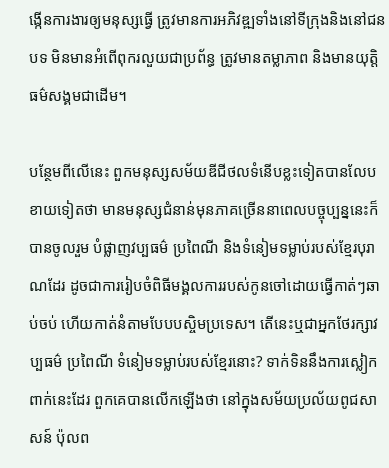ង្កើនការងារឲ្យមនុស្សធ្វើ ត្រូវមានការអភិវឌ្ឍទាំងនៅទីក្រុងនិងនៅជនបទ មិនមានអំពើពុករលួយជាប្រព័ន្ធ ត្រូវមានតម្លាភាព និងមានយុត្តិធម៌សង្គមជាដើម។

បន្ថែមពីលើនេះ ពួកមនុស្សសម័យឌីជីថលទំនើបខ្លះទៀតបានលែបខាយទៀតថា មានមនុស្សជំនាន់មុនភាគច្រើននាពេលបច្ចុប្បន្ននេះក៏បានចូលរួម បំផ្លាញវប្បធម៌ ប្រពៃណី និងទំនៀមទម្លាប់របស់ខ្មែរបុរាណដែរ ដូចជាការរៀបចំពិធីមង្គលការរបស់កូនចៅដោយធ្វើកាត់ៗឆាប់ចប់ ហើយកាត់នំតាមបែបបស្ចិមប្រទេស។ តើនេះឬជាអ្នកថែរក្សាវប្បធម៌ ប្រពៃណី ទំនៀមទម្លាប់របស់ខ្មែរនោះ? ទាក់ទិននឹងការស្លៀកពាក់នេះដែរ ពួកគេបានលើកឡើងថា នៅក្នុងសម័យប្រល័យពូជសាសន៍ ប៉ុលព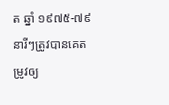ត ឆ្នាំ ១៩៧៥-៧៩ នារីៗត្រូវបានគេតម្រូវឲ្យ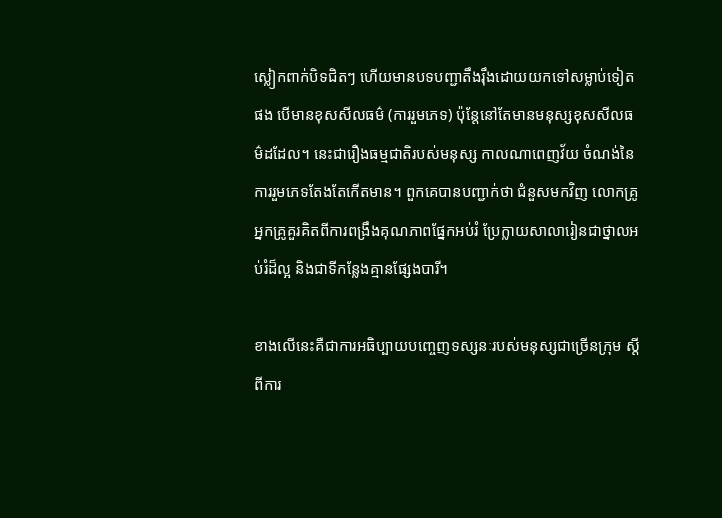ស្លៀកពាក់បិទជិតៗ ហើយមានបទបញ្ជាតឹងរ៉ឹងដោយយកទៅសម្លាប់ទៀតផង បើមានខុសសីលធម៌ (ការរួមភេទ) ប៉ុន្តែនៅតែមានមនុស្សខុសសីលធម៌ដដែល។ នេះជារឿងធម្មជាតិរបស់មនុស្ស កាលណាពេញវ័យ ចំណង់នៃការរួមភេទតែងតែកើតមាន។ ពួកគេបានបញ្ជាក់ថា ជំនួសមកវិញ លោកគ្រូអ្នកគ្រូគួរគិតពីការពង្រឹងគុណភាពផ្នែកអប់រំ ប្រែក្លាយសាលារៀនជាថ្នាលអប់រំដ៏ល្អ និងជាទីកន្លែងគ្មានផ្សែងបារី។

ខាងលើនេះគឺជាការអធិប្បាយបញ្ចេញទស្សនៈរបស់មនុស្សជាច្រើនក្រុម ស្ដីពីការ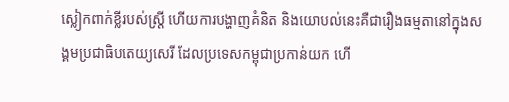ស្លៀកពាក់ខ្លីរបស់ស្ត្រី ហើយការបង្ហាញគំនិត និងយោបល់នេះគឺជារឿងធម្មតានៅក្នុងសង្គមប្រជាធិបតេយ្យសេរី ដែលប្រទេសកម្ពុជាប្រកាន់យក ហើ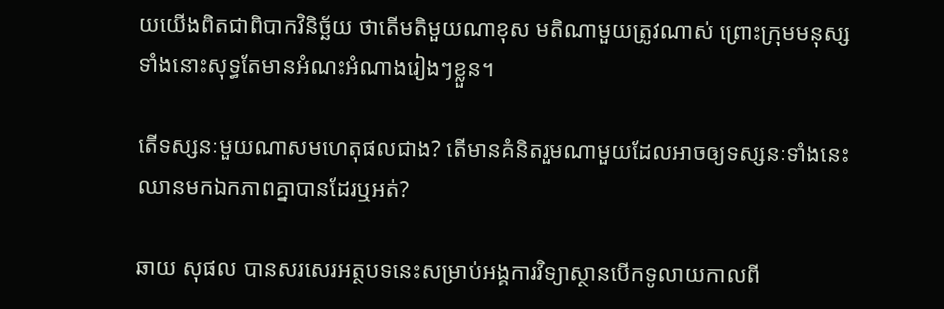យយើងពិតជាពិបាកវិនិច្ឆ័យ ថាតើមតិមួយណាខុស មតិណាមួយត្រូវណាស់ ព្រោះក្រុមមនុស្សទាំងនោះសុទ្ធតែមានអំណះអំណាងរៀងៗខ្លួន។

តើទស្សនៈមួយណាសមហេតុផលជាង? តើមានគំនិតរួមណាមួយដែលអាចឲ្យទស្សនៈទាំងនេះឈានមកឯកភាពគ្នាបានដែរឬអត់?

ឆាយ សុផល បានសរសេរអត្ថបទនេះសម្រាប់អង្គការវិទ្យាស្ថានបើកទូលាយកាលពី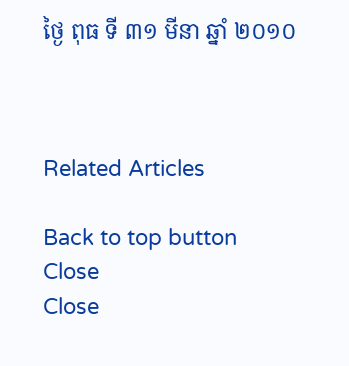ថ្ងៃ ពុធ ទី ៣១ មីនា ឆ្នាំ ២០១០



Related Articles

Back to top button
Close
Close